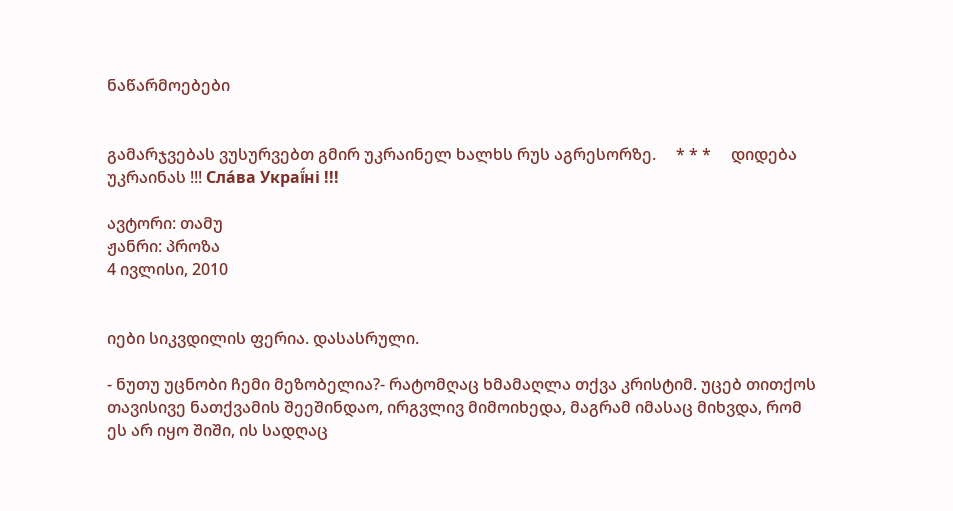ნაწარმოებები


გამარჯვებას ვუსურვებთ გმირ უკრაინელ ხალხს რუს აგრესორზე.     * * *     დიდება უკრაინას !!! Сла́ва Украї́ні !!!

ავტორი: თამუ
ჟანრი: პროზა
4 ივლისი, 2010


იები სიკვდილის ფერია. დასასრული.

- ნუთუ უცნობი ჩემი მეზობელია?- რატომღაც ხმამაღლა თქვა კრისტიმ. უცებ თითქოს თავისივე ნათქვამის შეეშინდაო, ირგვლივ მიმოიხედა, მაგრამ იმასაც მიხვდა, რომ ეს არ იყო შიში, ის სადღაც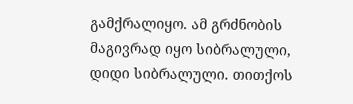გამქრალიყო. ამ გრძნობის მაგივრად იყო სიბრალული, დიდი სიბრალული. თითქოს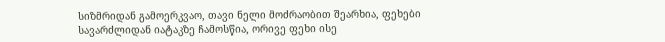სიზმრიდან გამოერკვაო, თავი ნელი მოძრაობით შეარხია, ფეხები სავარძლიდან იატაკზე ჩამოსწია, ორივე ფეხი ისე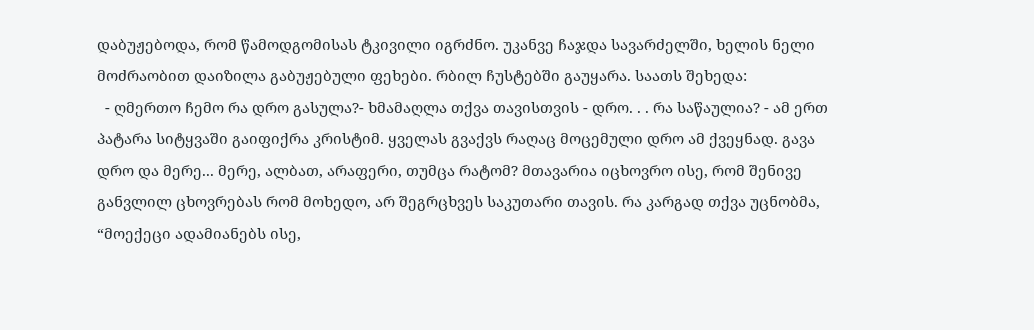დაბუჟებოდა, რომ წამოდგომისას ტკივილი იგრძნო. უკანვე ჩაჯდა სავარძელში, ხელის ნელი  მოძრაობით დაიზილა გაბუჟებული ფეხები. რბილ ჩუსტებში გაუყარა. საათს შეხედა:
  - ღმერთო ჩემო რა დრო გასულა?- ხმამაღლა თქვა თავისთვის - დრო. . . რა საწაულია? - ამ ერთ პატარა სიტყვაში გაიფიქრა კრისტიმ. ყველას გვაქვს რაღაც მოცემული დრო ამ ქვეყნად. გავა დრო და მერე... მერე, ალბათ, არაფერი, თუმცა რატომ? მთავარია იცხოვრო ისე, რომ შენივე განვლილ ცხოვრებას რომ მოხედო, არ შეგრცხვეს საკუთარი თავის. რა კარგად თქვა უცნობმა, “მოექეცი ადამიანებს ისე,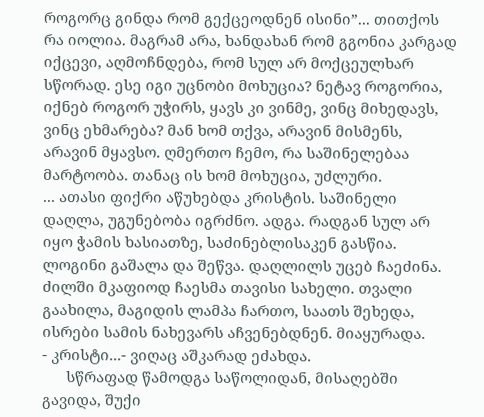როგორც გინდა რომ გექცეოდნენ ისინი”... თითქოს რა იოლია. მაგრამ არა, ხანდახან რომ გგონია კარგად იქცევი, აღმოჩნდება, რომ სულ არ მოქცეულხარ სწორად. ესე იგი უცნობი მოხუცია? ნეტავ როგორია, იქნებ როგორ უჭირს, ყავს კი ვინმე, ვინც მიხედავს, ვინც ეხმარება? მან ხომ თქვა, არავინ მისმენს, არავინ მყავსო. ღმერთო ჩემო, რა საშინელებაა მარტოობა. თანაც ის ხომ მოხუცია, უძლური.
... ათასი ფიქრი აწუხებდა კრისტის. საშინელი დაღლა, უგუნებობა იგრძნო. ადგა. რადგან სულ არ იყო ჭამის ხასიათზე, საძინებლისაკენ გასწია. ლოგინი გაშალა და შეწვა. დაღლილს უცებ ჩაეძინა. ძილში მკაფიოდ ჩაესმა თავისი სახელი. თვალი გაახილა, მაგიდის ლამპა ჩართო, საათს შეხედა, ისრები სამის ნახევარს აჩვენებდნენ. მიაყურადა.
- კრისტი...- ვიღაც აშკარად ეძახდა.
      სწრაფად წამოდგა საწოლიდან, მისაღებში გავიდა, შუქი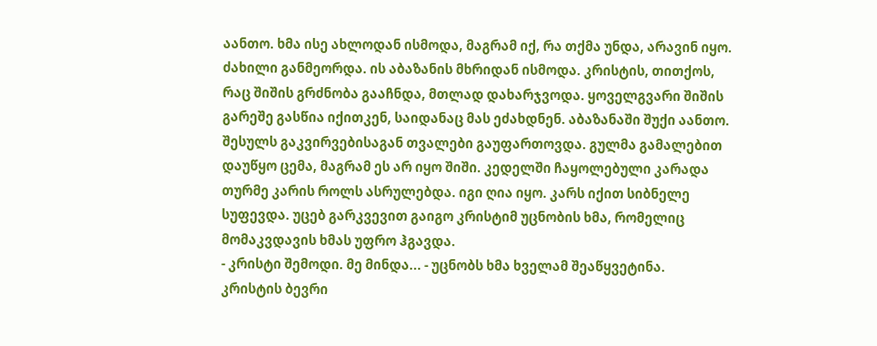აანთო. ხმა ისე ახლოდან ისმოდა, მაგრამ იქ, რა თქმა უნდა, არავინ იყო. ძახილი განმეორდა. ის აბაზანის მხრიდან ისმოდა. კრისტის, თითქოს, რაც შიშის გრძნობა გააჩნდა, მთლად დახარჯვოდა. ყოველგვარი შიშის გარეშე გასწია იქითკენ, საიდანაც მას ეძახდნენ. აბაზანაში შუქი აანთო. შესულს გაკვირვებისაგან თვალები გაუფართოვდა. გულმა გამალებით დაუწყო ცემა, მაგრამ ეს არ იყო შიში. კედელში ჩაყოლებული კარადა თურმე კარის როლს ასრულებდა. იგი ღია იყო. კარს იქით სიბნელე სუფევდა. უცებ გარკვევით გაიგო კრისტიმ უცნობის ხმა, რომელიც მომაკვდავის ხმას უფრო ჰგავდა.
- კრისტი შემოდი. მე მინდა... - უცნობს ხმა ხველამ შეაწყვეტინა.
კრისტის ბევრი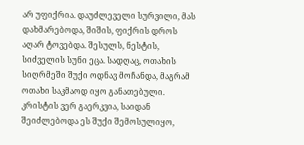არ უფიქრია. დაუძლეველი სურვილი, მას დახმარებოდა, შიშის, ფიქრის დროს აღარ ტოვებდა. შესულს, ნესტის, სიძველის სუნი ეცა. სადღაც, ოთახის სიღრმეში შუქი ოდნავ მოჩანდა, მაგრამ ოთახი საკმაოდ იყო განათებული. კრისტის ვერ გაერკვია, საიდან შეიძლებოდა ეს შუქი შემოსულიყო,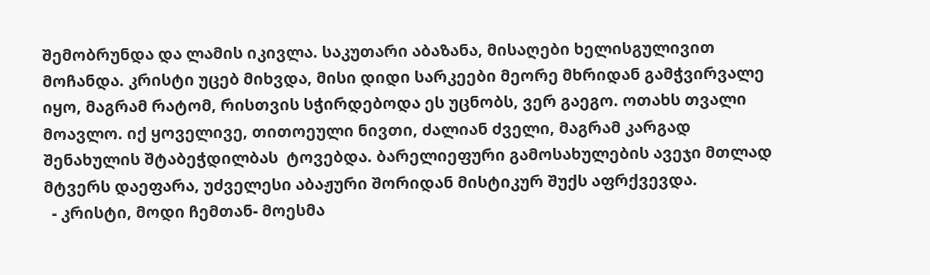შემობრუნდა და ლამის იკივლა. საკუთარი აბაზანა, მისაღები ხელისგულივით მოჩანდა. კრისტი უცებ მიხვდა, მისი დიდი სარკეები მეორე მხრიდან გამჭვირვალე იყო, მაგრამ რატომ, რისთვის სჭირდებოდა ეს უცნობს, ვერ გაეგო. ოთახს თვალი მოავლო. იქ ყოველივე, თითოეული ნივთი, ძალიან ძველი, მაგრამ კარგად შენახულის შტაბეჭდილბას  ტოვებდა. ბარელიეფური გამოსახულების ავეჯი მთლად მტვერს დაეფარა, უძველესი აბაჟური შორიდან მისტიკურ შუქს აფრქვევდა.
  - კრისტი, მოდი ჩემთან- მოესმა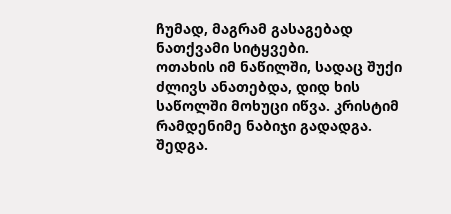ჩუმად, მაგრამ გასაგებად ნათქვამი სიტყვები.
ოთახის იმ ნაწილში, სადაც შუქი ძლივს ანათებდა, დიდ ხის საწოლში მოხუცი იწვა. კრისტიმ რამდენიმე ნაბიჯი გადადგა. შედგა.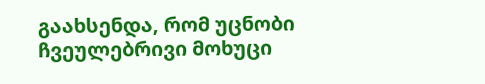გაახსენდა, რომ უცნობი ჩვეულებრივი მოხუცი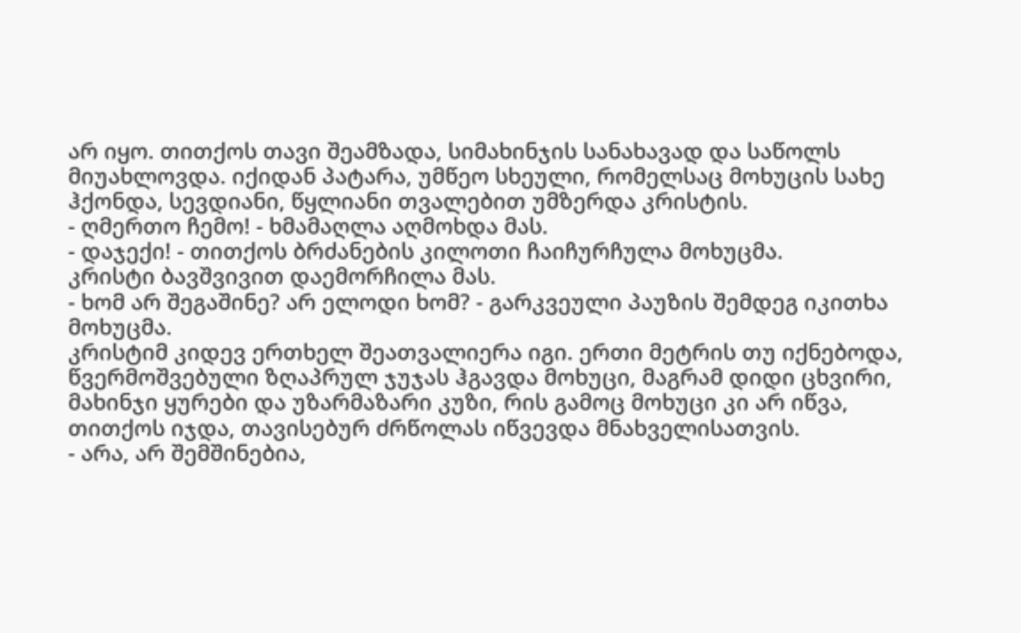არ იყო. თითქოს თავი შეამზადა, სიმახინჯის სანახავად და საწოლს მიუახლოვდა. იქიდან პატარა, უმწეო სხეული, რომელსაც მოხუცის სახე ჰქონდა, სევდიანი, წყლიანი თვალებით უმზერდა კრისტის.
- ღმერთო ჩემო! - ხმამაღლა აღმოხდა მას.
- დაჯექი! - თითქოს ბრძანების კილოთი ჩაიჩურჩულა მოხუცმა.
კრისტი ბავშვივით დაემორჩილა მას.
- ხომ არ შეგაშინე? არ ელოდი ხომ? - გარკვეული პაუზის შემდეგ იკითხა მოხუცმა.
კრისტიმ კიდევ ერთხელ შეათვალიერა იგი. ერთი მეტრის თუ იქნებოდა, წვერმოშვებული ზღაპრულ ჯუჯას ჰგავდა მოხუცი, მაგრამ დიდი ცხვირი, მახინჯი ყურები და უზარმაზარი კუზი, რის გამოც მოხუცი კი არ იწვა, თითქოს იჯდა, თავისებურ ძრწოლას იწვევდა მნახველისათვის.
- არა, არ შემშინებია,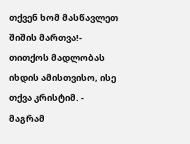თქვენ ხომ მასწავლეთ შიშის მართვა!- თითქოს მადლობას იხდის ამისთვისო, ისე თქვა კრისტიმ. - მაგრამ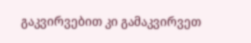გაკვირვებით კი გამაკვირვეთ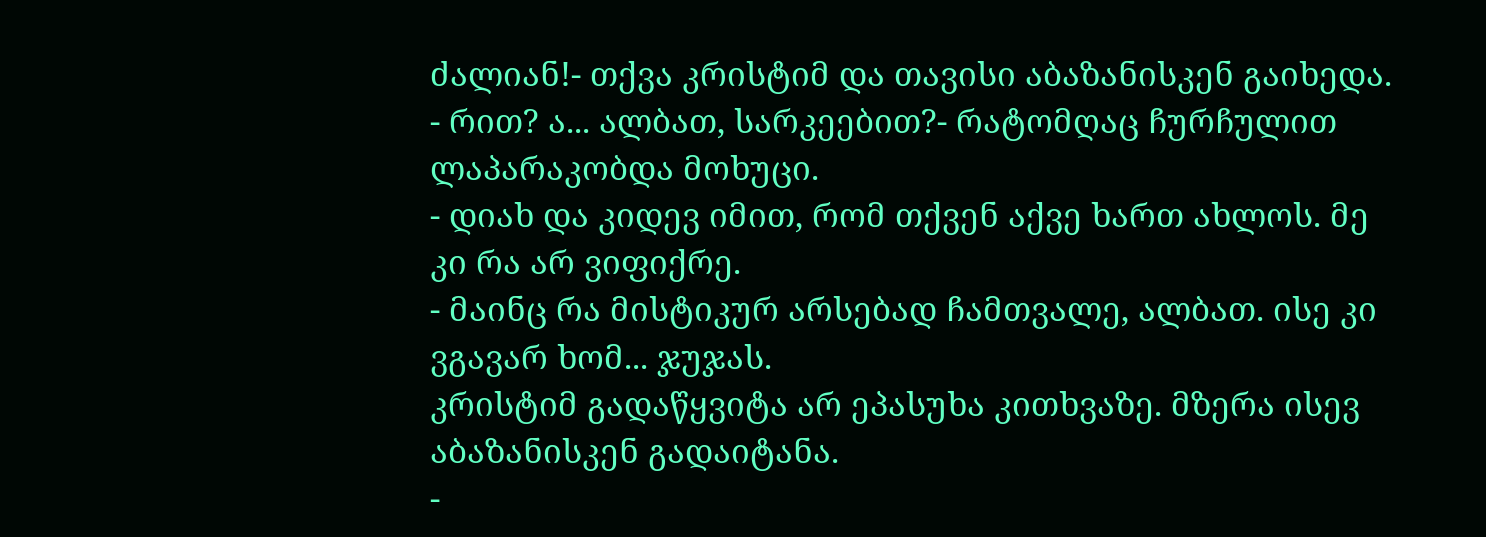ძალიან!- თქვა კრისტიმ და თავისი აბაზანისკენ გაიხედა.
- რით? ა... ალბათ, სარკეებით?- რატომღაც ჩურჩულით ლაპარაკობდა მოხუცი.
- დიახ და კიდევ იმით, რომ თქვენ აქვე ხართ ახლოს. მე კი რა არ ვიფიქრე.
- მაინც რა მისტიკურ არსებად ჩამთვალე, ალბათ. ისე კი ვგავარ ხომ... ჯუჯას.
კრისტიმ გადაწყვიტა არ ეპასუხა კითხვაზე. მზერა ისევ აბაზანისკენ გადაიტანა.
-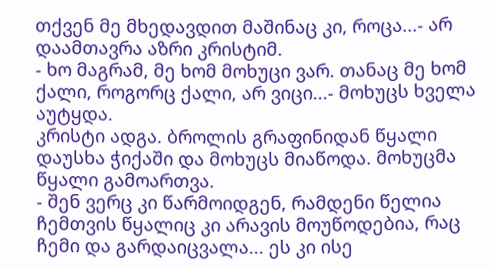თქვენ მე მხედავდით მაშინაც კი, როცა...- არ დაამთავრა აზრი კრისტიმ.
- ხო მაგრამ, მე ხომ მოხუცი ვარ. თანაც მე ხომ ქალი, როგორც ქალი, არ ვიცი...- მოხუცს ხველა აუტყდა.
კრისტი ადგა. ბროლის გრაფინიდან წყალი დაუსხა ჭიქაში და მოხუცს მიაწოდა. მოხუცმა წყალი გამოართვა.
- შენ ვერც კი წარმოიდგენ, რამდენი წელია ჩემთვის წყალიც კი არავის მოუწოდებია, რაც ჩემი და გარდაიცვალა... ეს კი ისე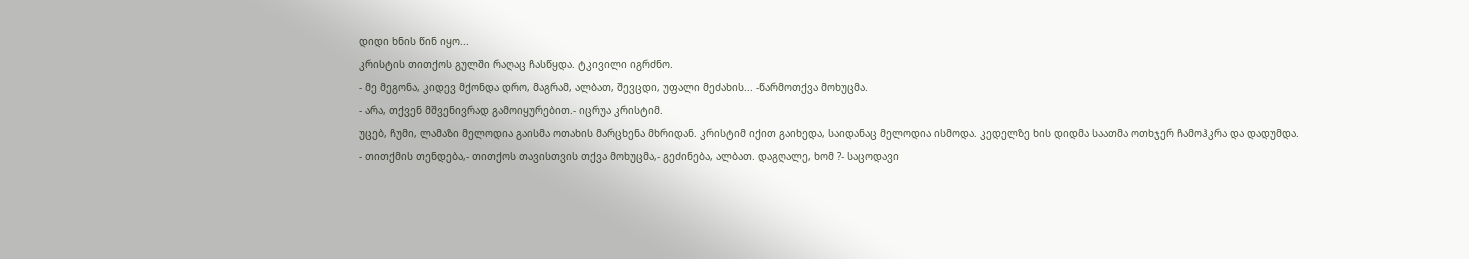დიდი ხნის წინ იყო...
კრისტის თითქოს გულში რაღაც ჩასწყდა. ტკივილი იგრძნო.
- მე მეგონა, კიდევ მქონდა დრო, მაგრამ, ალბათ, შევცდი, უფალი მეძახის... -წარმოთქვა მოხუცმა.
- არა, თქვენ მშვენივრად გამოიყურებით.- იცრუა კრისტიმ.
უცებ, ჩუმი, ლამაზი მელოდია გაისმა ოთახის მარცხენა მხრიდან. კრისტიმ იქით გაიხედა, საიდანაც მელოდია ისმოდა. კედელზე ხის დიდმა საათმა ოთხჯერ ჩამოჰკრა და დადუმდა.
- თითქმის თენდება,- თითქოს თავისთვის თქვა მოხუცმა,- გეძინება, ალბათ. დაგღალე, ხომ ?- საცოდავი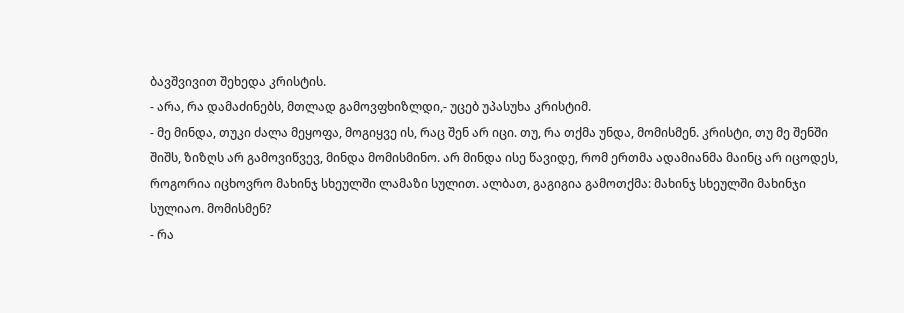ბავშვივით შეხედა კრისტის.
- არა, რა დამაძინებს, მთლად გამოვფხიზლდი,- უცებ უპასუხა კრისტიმ.
- მე მინდა, თუკი ძალა მეყოფა, მოგიყვე ის, რაც შენ არ იცი. თუ, რა თქმა უნდა, მომისმენ. კრისტი, თუ მე შენში შიშს, ზიზღს არ გამოვიწვევ, მინდა მომისმინო. არ მინდა ისე წავიდე, რომ ერთმა ადამიანმა მაინც არ იცოდეს, როგორია იცხოვრო მახინჯ სხეულში ლამაზი სულით. ალბათ, გაგიგია გამოთქმა: მახინჯ სხეულში მახინჯი სულიაო. მომისმენ?
- რა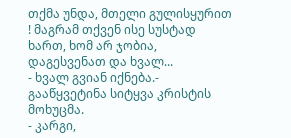თქმა უნდა, მთელი გულისყურით ! მაგრამ თქვენ ისე სუსტად ხართ, ხომ არ ჯობია, დაგესვენათ და ხვალ...
- ხვალ გვიან იქნება.- გააწყვეტინა სიტყვა კრისტის მოხუცმა.
- კარგი,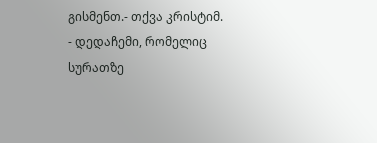გისმენთ.- თქვა კრისტიმ.
- დედაჩემი, რომელიც სურათზე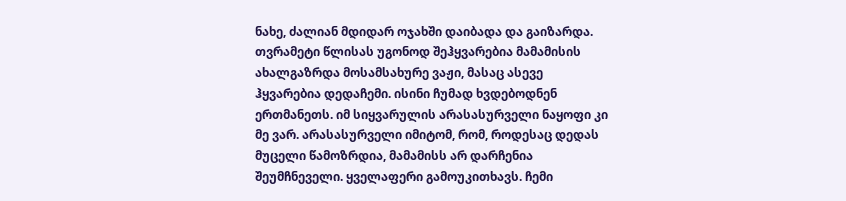ნახე, ძალიან მდიდარ ოჯახში დაიბადა და გაიზარდა. თვრამეტი წლისას უგონოდ შეჰყვარებია მამამისის ახალგაზრდა მოსამსახურე ვაჟი, მასაც ასევე ჰყვარებია დედაჩემი. ისინი ჩუმად ხვდებოდნენ ერთმანეთს. იმ სიყვარულის არასასურველი ნაყოფი კი მე ვარ. არასასურველი იმიტომ, რომ, როდესაც დედას მუცელი წამოზრდია, მამამისს არ დარჩენია შეუმჩნეველი. ყველაფერი გამოუკითხავს. ჩემი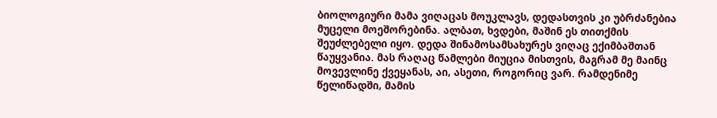ბიოლოგიური მამა ვიღაცას მოუკლავს, დედასთვის კი უბრძანებია მუცელი მოეშორებინა. ალბათ, ხვდები, მაშინ ეს თითქმის შეუძლებელი იყო. დედა შინამოსამსახურეს ვიღაც ექიმბაშთან წაუყვანია. მას რაღაც წამლები მიუცია მისთვის, მაგრამ მე მაინც მოვევლინე ქვეყანას, აი, ასეთი, როგორიც ვარ. რამდენიმე წელიწადში, მამის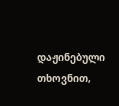დაჟინებული თხოვნით,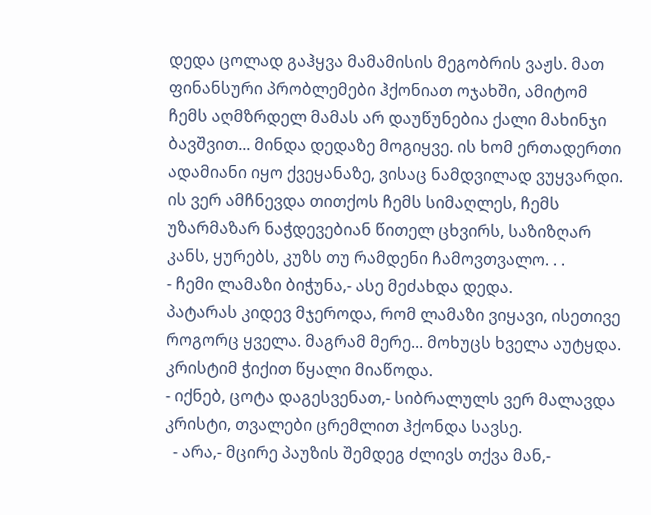დედა ცოლად გაჰყვა მამამისის მეგობრის ვაჟს. მათ ფინანსური პრობლემები ჰქონიათ ოჯახში, ამიტომ ჩემს აღმზრდელ მამას არ დაუწუნებია ქალი მახინჯი ბავშვით... მინდა დედაზე მოგიყვე. ის ხომ ერთადერთი ადამიანი იყო ქვეყანაზე, ვისაც ნამდვილად ვუყვარდი. ის ვერ ამჩნევდა თითქოს ჩემს სიმაღლეს, ჩემს უზარმაზარ ნაჭდევებიან წითელ ცხვირს, საზიზღარ კანს, ყურებს, კუზს თუ რამდენი ჩამოვთვალო. . .
- ჩემი ლამაზი ბიჭუნა,- ასე მეძახდა დედა.
პატარას კიდევ მჯეროდა, რომ ლამაზი ვიყავი, ისეთივე როგორც ყველა. მაგრამ მერე... მოხუცს ხველა აუტყდა.
კრისტიმ ჭიქით წყალი მიაწოდა.
- იქნებ, ცოტა დაგესვენათ,- სიბრალულს ვერ მალავდა კრისტი, თვალები ცრემლით ჰქონდა სავსე.
  - არა,- მცირე პაუზის შემდეგ ძლივს თქვა მან,-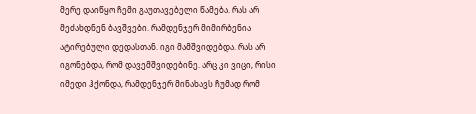მერე დაიწყო ჩემი გაუთავებელი წამება. რას არ მეძახდნენ ბავშვები. რამდენჯერ მიმირბენია ატირებული დედასთან. იგი მამშვიდებდა. რას არ იგონებდა, რომ დავემშვიდებინე. არც კი ვიცი, რისი იმედი ჰქონდა, რამდენჯერ მინახავს ჩუმად რომ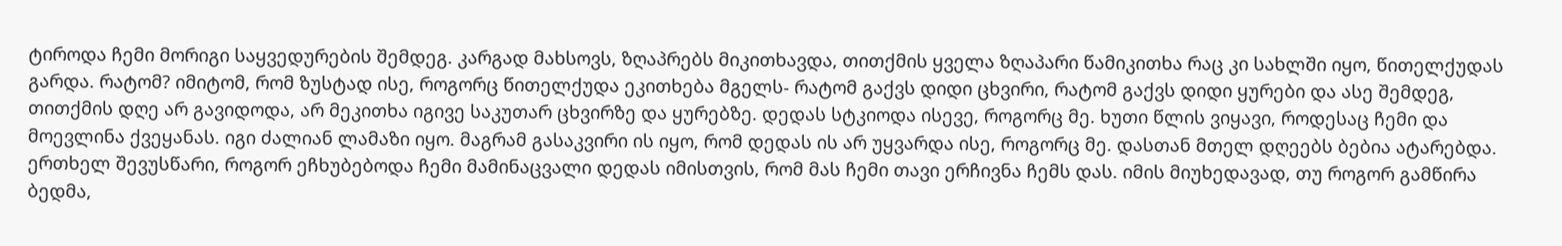ტიროდა ჩემი მორიგი საყვედურების შემდეგ. კარგად მახსოვს, ზღაპრებს მიკითხავდა, თითქმის ყველა ზღაპარი წამიკითხა რაც კი სახლში იყო, წითელქუდას გარდა. რატომ? იმიტომ, რომ ზუსტად ისე, როგორც წითელქუდა ეკითხება მგელს- რატომ გაქვს დიდი ცხვირი, რატომ გაქვს დიდი ყურები და ასე შემდეგ, თითქმის დღე არ გავიდოდა, არ მეკითხა იგივე საკუთარ ცხვირზე და ყურებზე. დედას სტკიოდა ისევე, როგორც მე. ხუთი წლის ვიყავი, როდესაც ჩემი და მოევლინა ქვეყანას. იგი ძალიან ლამაზი იყო. მაგრამ გასაკვირი ის იყო, რომ დედას ის არ უყვარდა ისე, როგორც მე. დასთან მთელ დღეებს ბებია ატარებდა. ერთხელ შევუსწარი, როგორ ეჩხუბებოდა ჩემი მამინაცვალი დედას იმისთვის, რომ მას ჩემი თავი ერჩივნა ჩემს დას. იმის მიუხედავად, თუ როგორ გამწირა ბედმა,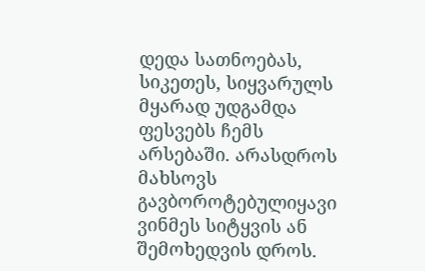დედა სათნოებას, სიკეთეს, სიყვარულს მყარად უდგამდა ფესვებს ჩემს არსებაში. არასდროს მახსოვს გავბოროტებულიყავი ვინმეს სიტყვის ან შემოხედვის დროს.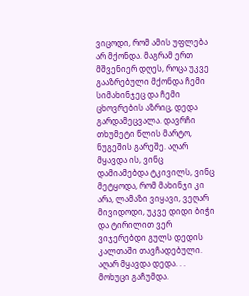ვიცოდი, რომ ამის უფლება არ მქონდა. მაგრამ ერთ მშვენიერ დღეს, როცა უკვე გააზრებული მქონდა ჩემი სიმახინჯეც და ჩემი ცხოვრების აზრიც, დედა გარდამეცვალა. დავრჩი თხუმეტი წლის მარტო, ნუგეშის გარეშე. აღარ მყავდა ის, ვინც დამიამებდა ტკივილს, ვინც მეტყოდა, რომ მახინჯი კი არა, ლამაზი ვიყავი, ვეღარ მივიდოდი, უკვე დიდი ბიჭი  და ტირილით ვერ ვიჯერებდი გულს დედის კალთაში თავჩადებული. აღარ მყავდა დედა. . .
მოხუცი გაჩუმდა.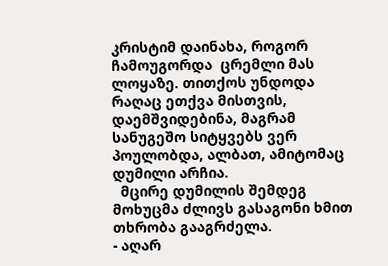კრისტიმ დაინახა, როგორ ჩამოუგორდა  ცრემლი მას ლოყაზე. თითქოს უნდოდა რაღაც ეთქვა მისთვის, დაემშვიდებინა, მაგრამ სანუგეშო სიტყვებს ვერ პოულობდა, ალბათ, ამიტომაც დუმილი არჩია.
  მცირე დუმილის შემდეგ მოხუცმა ძლივს გასაგონი ხმით თხრობა გააგრძელა.
- აღარ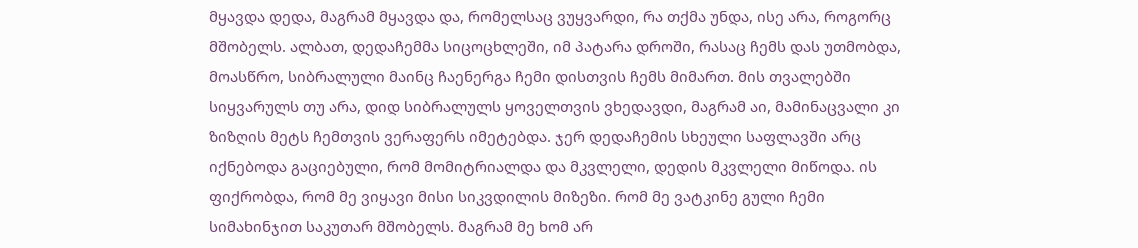მყავდა დედა, მაგრამ მყავდა და, რომელსაც ვუყვარდი, რა თქმა უნდა, ისე არა, როგორც მშობელს. ალბათ, დედაჩემმა სიცოცხლეში, იმ პატარა დროში, რასაც ჩემს დას უთმობდა, მოასწრო, სიბრალული მაინც ჩაენერგა ჩემი დისთვის ჩემს მიმართ. მის თვალებში სიყვარულს თუ არა, დიდ სიბრალულს ყოველთვის ვხედავდი, მაგრამ აი, მამინაცვალი კი ზიზღის მეტს ჩემთვის ვერაფერს იმეტებდა. ჯერ დედაჩემის სხეული საფლავში არც იქნებოდა გაციებული, რომ მომიტრიალდა და მკვლელი, დედის მკვლელი მიწოდა. ის ფიქრობდა, რომ მე ვიყავი მისი სიკვდილის მიზეზი. რომ მე ვატკინე გული ჩემი სიმახინჯით საკუთარ მშობელს. მაგრამ მე ხომ არ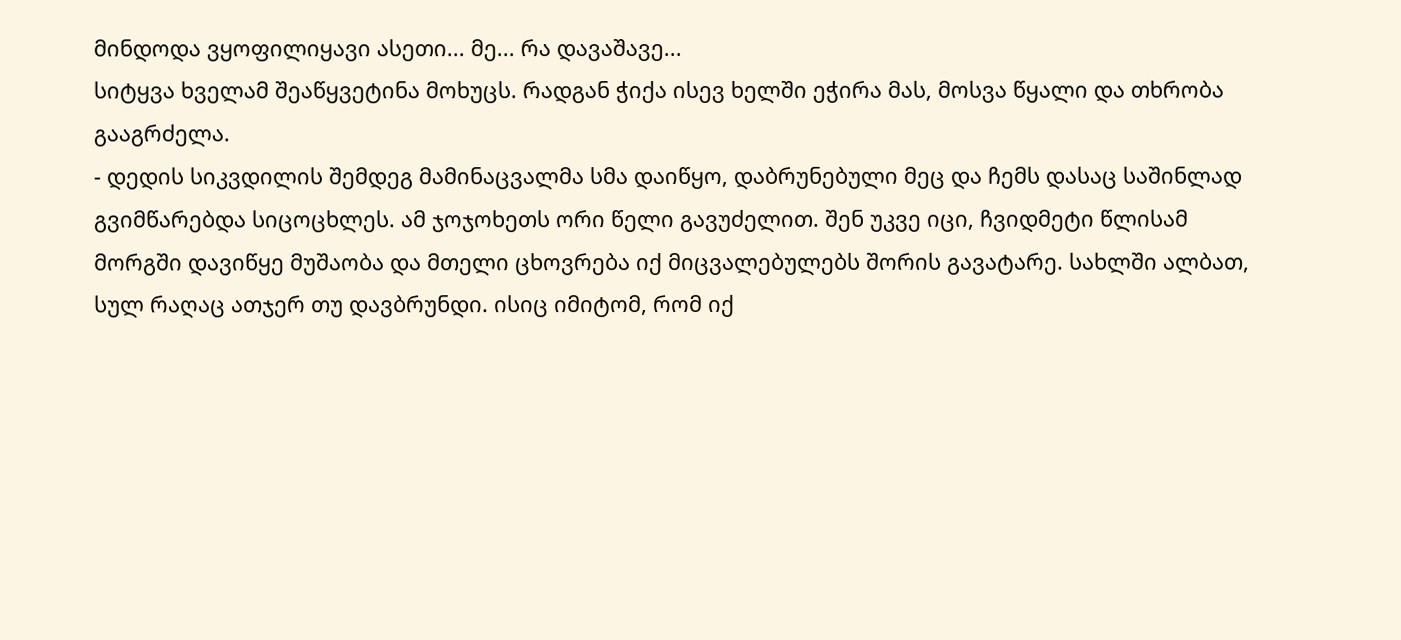მინდოდა ვყოფილიყავი ასეთი... მე... რა დავაშავე...
სიტყვა ხველამ შეაწყვეტინა მოხუცს. რადგან ჭიქა ისევ ხელში ეჭირა მას, მოსვა წყალი და თხრობა გააგრძელა.
- დედის სიკვდილის შემდეგ მამინაცვალმა სმა დაიწყო, დაბრუნებული მეც და ჩემს დასაც საშინლად გვიმწარებდა სიცოცხლეს. ამ ჯოჯოხეთს ორი წელი გავუძელით. შენ უკვე იცი, ჩვიდმეტი წლისამ მორგში დავიწყე მუშაობა და მთელი ცხოვრება იქ მიცვალებულებს შორის გავატარე. სახლში ალბათ, სულ რაღაც ათჯერ თუ დავბრუნდი. ისიც იმიტომ, რომ იქ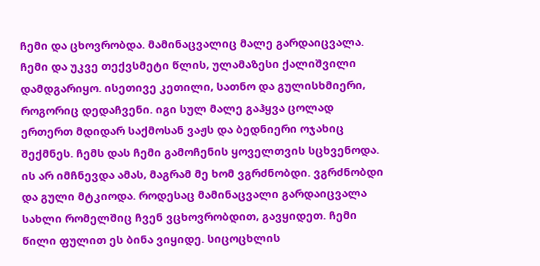ჩემი და ცხოვრობდა. მამინაცვალიც მალე გარდაიცვალა. ჩემი და უკვე თექვსმეტი წლის, ულამაზესი ქალიშვილი დამდგარიყო. ისეთივე კეთილი, სათნო და გულისხმიერი, როგორიც დედაჩვენი. იგი სულ მალე გაჰყვა ცოლად ერთერთ მდიდარ საქმოსან ვაჟს და ბედნიერი ოჯახიც შექმნეს. ჩემს დას ჩემი გამოჩენის ყოველთვის სცხვენოდა. ის არ იმჩნევდა ამას, მაგრამ მე ხომ ვგრძნობდი. ვგრძნობდი და გული მტკიოდა. როდესაც მამინაცვალი გარდაიცვალა სახლი რომელშიც ჩვენ ვცხოვრობდით, გავყიდეთ. ჩემი წილი ფულით ეს ბინა ვიყიდე. სიცოცხლის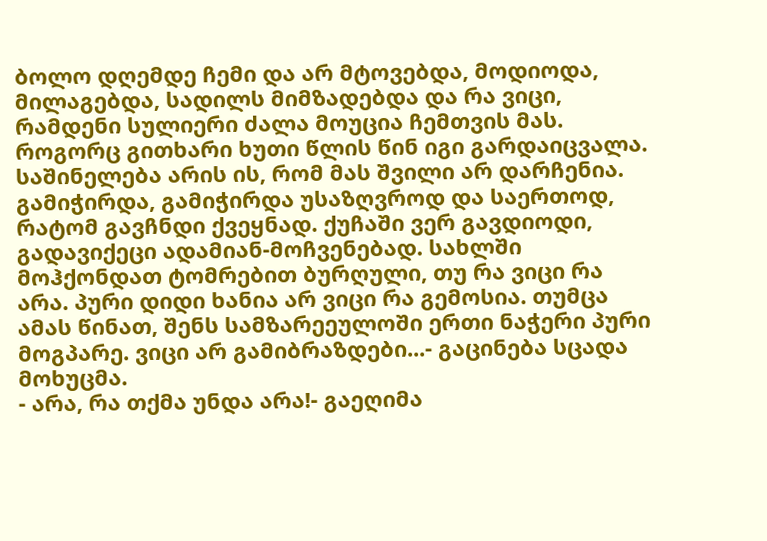ბოლო დღემდე ჩემი და არ მტოვებდა, მოდიოდა, მილაგებდა, სადილს მიმზადებდა და რა ვიცი, რამდენი სულიერი ძალა მოუცია ჩემთვის მას. როგორც გითხარი ხუთი წლის წინ იგი გარდაიცვალა. საშინელება არის ის, რომ მას შვილი არ დარჩენია. გამიჭირდა, გამიჭირდა უსაზღვროდ და საერთოდ, რატომ გავჩნდი ქვეყნად. ქუჩაში ვერ გავდიოდი, გადავიქეცი ადამიან-მოჩვენებად. სახლში მოჰქონდათ ტომრებით ბურღული, თუ რა ვიცი რა არა. პური დიდი ხანია არ ვიცი რა გემოსია. თუმცა ამას წინათ, შენს სამზარეეულოში ერთი ნაჭერი პური მოგპარე. ვიცი არ გამიბრაზდები...- გაცინება სცადა მოხუცმა.
- არა, რა თქმა უნდა არა!- გაეღიმა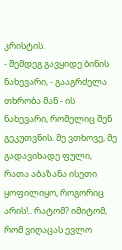კრისტის.
- შემდეგ გავყიდე ბინის ნახევარი, - გააგრძელა თხრობა მან - ის ნახევარი, რომელიც შენ გეკუთვნის. მე ვთხოვე, მე გადავიხადე ფული, რათა აბაზანა ისეთი ყოფილიყო, როგორიც არის!.. რატომ? იმიტომ, რომ ვიღაცას ევლო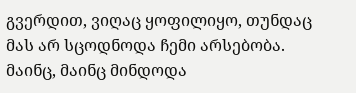გვერდით, ვიღაც ყოფილიყო, თუნდაც მას არ სცოდნოდა ჩემი არსებობა. მაინც, მაინც მინდოდა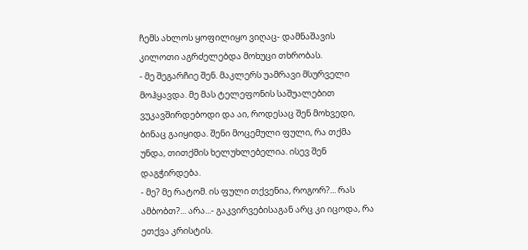ჩემს ახლოს ყოფილიყო ვიღაც- დამნაშავის კილოთი აგრძელებდა მოხუცი თხრობას.
- მე შეგარჩიე შენ. მაკლერს უამრავი მსურველი მოჰყავდა. მე მას ტელეფონის საშუალებით ვუკავშირდებოდი და აი, როდესაც შენ მოხვედი, ბინაც გაიყიდა. შენი მოცემული ფული, რა თქმა უნდა, თითქმის ხელუხლებელია. ისევ შენ დაგჭირდება.
- მე? მე რატომ. ის ფული თქვენია, როგორ?... რას ამბობთ?... არა...- გაკვირვებისაგან არც კი იცოდა, რა ეთქვა კრისტის.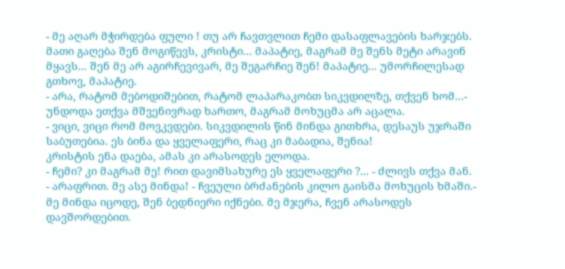- მე აღარ მჭირდება ფული ! თუ არ ჩავთვლით ჩემი დასაფლავების ხარჯებს. მათი გაღება შენ მოგიწევს, კრისტი... მაპატიე, მაგრამ მე შენს მეტი არავინ მყავს... შენ მე არ აგირჩევივარ, მე შეგარჩიე შენ! მაპატიე... უმორჩილესად გთხოვ, მაპატიე.
- არა, რატომ მებოდიშებით, რატომ ლაპარაკობთ სიკვდილზე, თქვენ ხომ...- უნდოდა ეთქვა მშვენივრად ხართო, მაგრამ მოხუცმა არ აცალა.
- ვიცი, ვიცი რომ მოვკვდები. სიკვდილის წინ მინდა გითხრა, დესაუს უჯრაში საბუთებია. ეს ბინა და ყველაფერი, რაც კი მაბადია, შენია!
კრისტის ენა დაება, ამას კი არასოდეს ელოდა.
- ჩემი? კი მაგრამ მე! რით დავიმსახურე ეს ყველაფერი ?... - ძლივს თქვა მან.
- არაფრით. მე ასე მინდა! - ჩვეული ბრძანების კილო გაისმა მოხუცის ხმაში.- მე მინდა იცოდე, შენ ბედნიერი იქნები. მე მჯერა, ჩვენ არასოდეს დავშორდებით.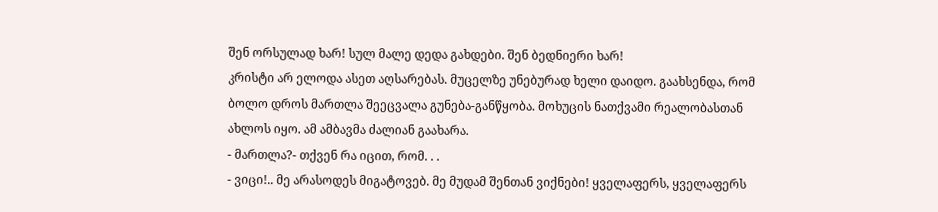შენ ორსულად ხარ! სულ მალე დედა გახდები. შენ ბედნიერი ხარ!
კრისტი არ ელოდა ასეთ აღსარებას. მუცელზე უნებურად ხელი დაიდო. გაახსენდა, რომ ბოლო დროს მართლა შეეცვალა გუნება-განწყობა. მოხუცის ნათქვამი რეალობასთან ახლოს იყო. ამ ამბავმა ძალიან გაახარა.
- მართლა?- თქვენ რა იცით, რომ. . .
- ვიცი!.. მე არასოდეს მიგატოვებ. მე მუდამ შენთან ვიქნები! ყველაფერს, ყველაფერს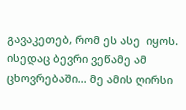გავაკეთებ, რომ ეს ასე  იყოს. ისედაც ბევრი ვეწამე ამ ცხოვრებაში... მე ამის ღირსი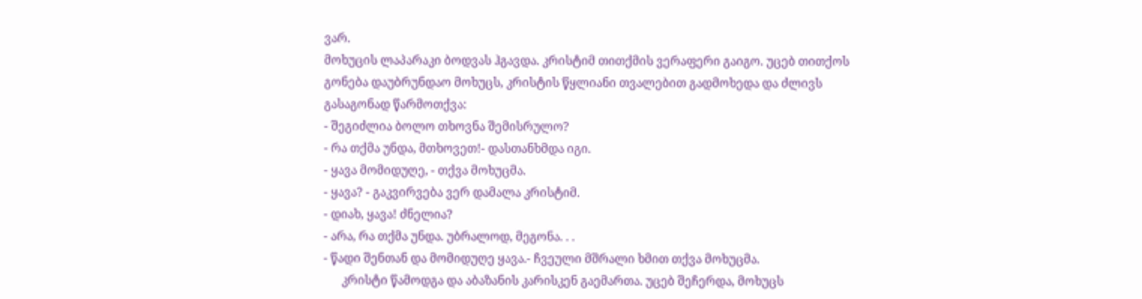ვარ.
მოხუცის ლაპარაკი ბოდვას ჰგავდა. კრისტიმ თითქმის ვერაფერი გაიგო. უცებ თითქოს გონება დაუბრუნდაო მოხუცს, კრისტის წყლიანი თვალებით გადმოხედა და ძლივს გასაგონად წარმოთქვა:
- შეგიძლია ბოლო თხოვნა შემისრულო?
- რა თქმა უნდა, მთხოვეთ!- დასთანხმდა იგი.
- ყავა მომიდუღე, - თქვა მოხუცმა.
- ყავა? - გაკვირვება ვერ დამალა კრისტიმ.
- დიახ, ყავა! ძნელია?
- არა, რა თქმა უნდა. უბრალოდ, მეგონა. . .
- წადი შენთან და მომიდუღე ყავა.- ჩვეული მშრალი ხმით თქვა მოხუცმა.
      კრისტი წამოდგა და აბაზანის კარისკენ გაემართა. უცებ შეჩერდა, მოხუცს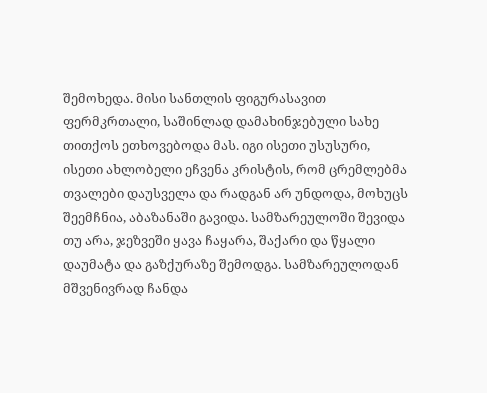შემოხედა. მისი სანთლის ფიგურასავით ფერმკრთალი, საშინლად დამახინჯებული სახე თითქოს ეთხოვებოდა მას. იგი ისეთი უსუსური, ისეთი ახლობელი ეჩვენა კრისტის, რომ ცრემლებმა თვალები დაუსველა და რადგან არ უნდოდა, მოხუცს შეემჩნია, აბაზანაში გავიდა. სამზარეულოში შევიდა თუ არა, ჯეზვეში ყავა ჩაყარა, შაქარი და წყალი დაუმატა და გაზქურაზე შემოდგა. სამზარეულოდან მშვენივრად ჩანდა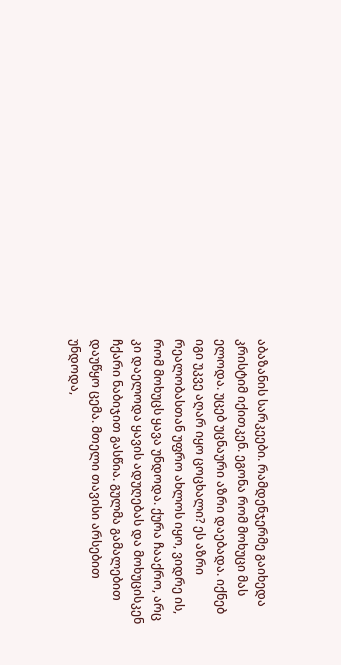აბაზანის სარკეები. რამდენჯერმე გაიხედა კრისტიმ იქითკენ. ეგონა რომ მოხუცი მას ელოდა. უცებ უცნაური აზრი დაებადა. იქნებ იგი უკვე აღარ იყო ცოცხალი? ეს აზრი რეალობასთან უფრო ახლოს იყო, ვიდრე ის, რომ მოხუცს ყავა უნდოდა. ქურა ჩააქრო, არც კი დაელოდა ყავის ადუღებას და მოხუცისკენ ჩქარი ნაბიჯით გასწია. გულმა გამალებით დაუწყო ცემა. მთელი თავისი არსებით უნდოდა,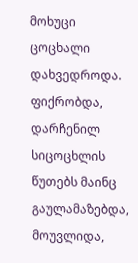მოხუცი ცოცხალი დახვედროდა. ფიქრობდა, დარჩენილ სიცოცხლის წუთებს მაინც გაულამაზებდა, მოუვლიდა,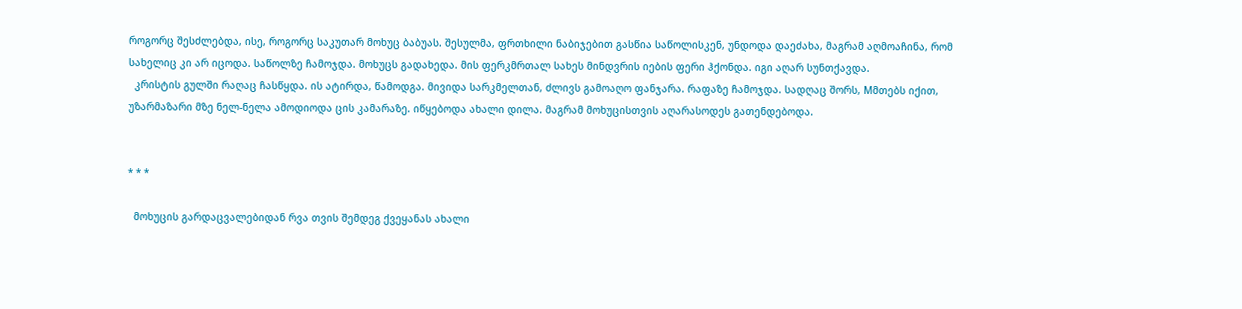როგორც შესძლებდა, ისე, როგორც საკუთარ მოხუც ბაბუას. შესულმა, ფრთხილი ნაბიჯებით გასწია საწოლისკენ, უნდოდა დაეძახა, მაგრამ აღმოაჩინა, რომ სახელიც კი არ იცოდა. საწოლზე ჩამოჯდა. მოხუცს გადახედა. მის ფერკმრთალ სახეს მინდვრის იების ფერი ჰქონდა. იგი აღარ სუნთქავდა.
  კრისტის გულში რაღაც ჩასწყდა. ის ატირდა, წამოდგა. მივიდა სარკმელთან, ძლივს გამოაღო ფანჯარა. რაფაზე ჩამოჯდა. სადღაც შორს, Mმთებს იქით, უზარმაზარი მზე ნელ-ნელა ამოდიოდა ცის კამარაზე. იწყებოდა ახალი დილა. მაგრამ მოხუცისთვის აღარასოდეს გათენდებოდა.


* * *

  მოხუცის გარდაცვალებიდან რვა თვის შემდეგ ქვეყანას ახალი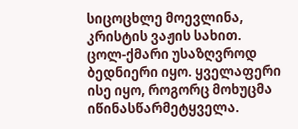სიცოცხლე მოევლინა, კრისტის ვაჟის სახით. ცოლ-ქმარი უსაზღვროდ ბედნიერი იყო. ყველაფერი ისე იყო, როგორც მოხუცმა იწინასწარმეტყველა.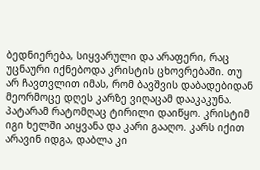ბედნიერება, სიყვარული და არაფერი, რაც უცნაური იქნებოდა კრისტის ცხოვრებაში. თუ არ ჩავთვლით იმას, რომ ბავშვის დაბადებიდან მეორმოცე დღეს კარზე ვიღაცამ დააკაკუნა. პატარამ რატომღაც ტირილი დაიწყო. კრისტიმ იგი ხელში აიყვანა და კარი გააღო. კარს იქით არავინ იდგა, დაბლა კი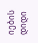იების დიდი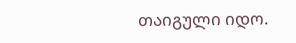თაიგული იდო.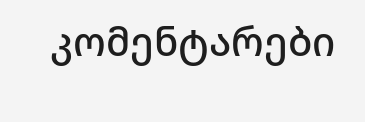კომენტარები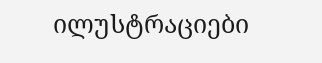ილუსტრაციები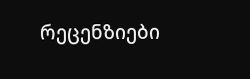რეცენზიები